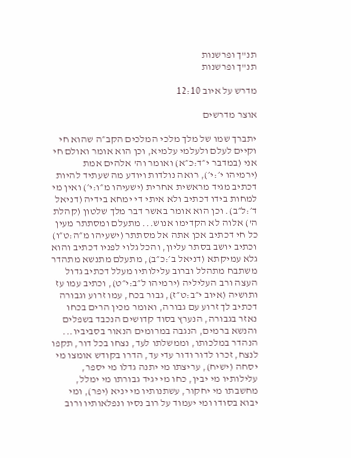תנ"ך ופרשנות
תנ"ך ופרשנות

מדרש על איוב 12:10

אוצר מדרשים

יתברך שמו של מלך מלכי המלכים הקב״ה שהוא חי וקיים לעלם ולעלמי עלמיא, וכן הוא אומר ואולם חי אני (במדבר י״ד:כ״א) ואומר וה' אלהים אמת (ירמיהו י׳:י׳), רואה נולדות ויודע מה שעתיד להיות דכתיב מגיד מראשית אחרית (ישעיהו מ״ו:י׳) ואין מי למחות בידו דכתיב ולא איתי די ימחא בידיה (דניאל ד׳:ל״ב). וכן הוא אומר באשר דבר מלך שלטון (קהלת ה') אלוה לא הקדימו אנוש... מתעלם ומסתתר מעין כל חי דכתיב אכן אתה אל מסתתר (ישעיהו מ״ה:ט״ו) וכתיב יושב בסתר עליון, והכל גלוי לפניו דכתיב והוא גלא עמיקתא (דניאל ב׳:כ״ב), מתעלם מתנשא מתהדר משתבח מתהלל וברוב עלילותיו מעלל דכתיב גדול העצה ורב העליליה (ירמיהו ל״ב:י״ט), וכתיב עמו עז ותושיה (איוב י״ב:ט״ז), גבור בכח, עמו זרוע וגבורה דכתיב לך זרוע עם גבורה, ואומר מכין הרים בכחו נאזר בגבורה, הנערץ בסוד קדושים הנכבד בשפלים והנשא ברמים, הנגבה במרומים הנאור בסביביו... הנהדר במלכותו, וממשלתו לעד, נצחו בכל דור, תקפו לנצח, זכרו לדור ודור עדי עד, הדרו בקודש אומצו מי יסחה (ישיח), עריצתו מי יתנה גדלו מי יספר, עלילותיו מי יבין, כחו מי יגיד גבורתו מי ימלל, מחשבתו מי יחקור, עשתנותיו מי יניא (יפר), ומי יבוא בסודו ומי יעמוד על רוב נסיו ונפלאותיו ורוב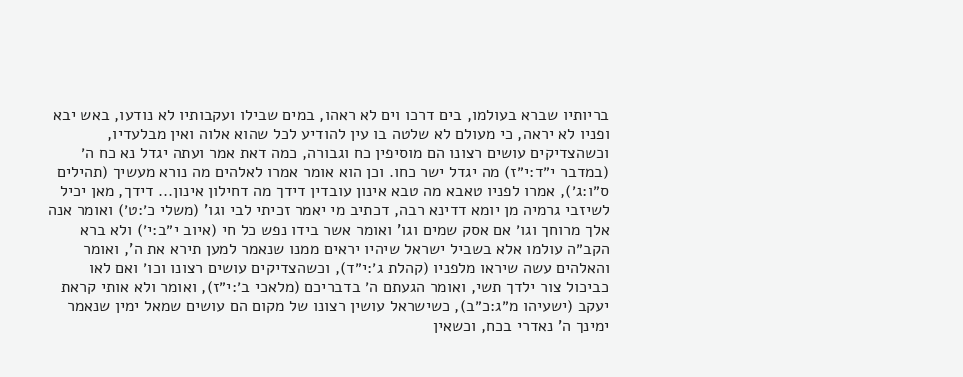בריותיו שברא בעולמו, בים דרכו וים לא ראהו, במים שבילו ועקבותיו לא נודעו, באש יבא ופניו לא יראה, כי מעולם לא שלטה בו עין להודיע לכל שהוא אלוה ואין מבלעדיו, וכשהצדיקים עושים רצונו הם מוסיפין כח וגבורה, כמה דאת אמר ועתה יגדל נא כח ה׳ (במדבר י״ד:י״ז) מה יגדל ישר כחו. וכן הוא אומר אמרו לאלהים מה נורא מעשיך (תהילים ס״ו:ג׳), אמרו לפניו טאבא מה טבא אינון עובדין דידך מה דחילון אינון... דידך, מאן יכיל לשיזבי גרמיה מן יומא דדינא רבה, דכתיב מי יאמר זכיתי לבי וגו' (משלי כ׳:ט׳) ואומר אנה אלך מרוחך וגו׳ אם אסק שמים וגו' ואומר אשר בידו נפש כל חי (איוב י״ב:י׳) ולא ברא הקב״ה עולמו אלא בשביל ישראל שיהיו יראים ממנו שנאמר למען תירא את ה', ואומר והאלהים עשה שיראו מלפניו (קהלת ג׳:י״ד), וכשהצדיקים עושים רצונו וכו׳ ואם לאו כביכול צור ילדך תשי, ואומר הגעתם ה׳ בדבריכם (מלאכי ב׳:י״ז), ואומר ולא אותי קראת יעקב (ישעיהו מ״ג:כ״ב), כשישראל עושין רצונו של מקום הם עושים שמאל ימין שנאמר ימינך ה' נאדרי בכח, וכשאין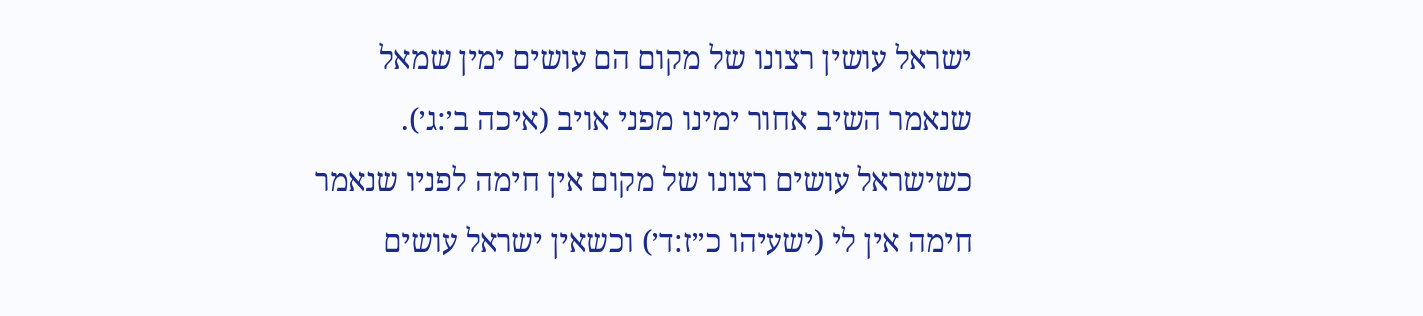ישראל עושין רצונו של מקום הם עושים ימין שמאל שנאמר השיב אחור ימינו מפני אויב (איכה ב׳:ג׳). כשישראל עושים רצונו של מקום אין חימה לפניו שנאמר חימה אין לי (ישעיהו כ״ז:ד׳) וכשאין ישראל עושים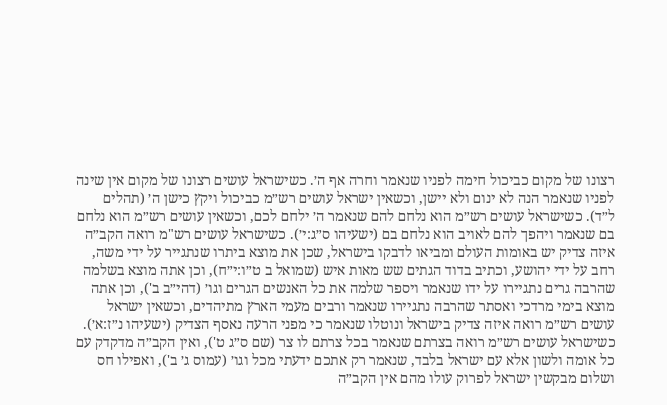רצונו של מקום כביכול חימה לפניו שנאמר וחרה אף ה׳. כשישראל עושים רצונו של מקום אין שינה לפניו שנאמר הנה לא ינום ולא יישן, וכשאין ישראל עושים רש״מ כביכול ויקץ כישן ה׳ (תהלים ל״ד). כשישראל עושים רש״מ הוא נלחם להם שנאמר ה׳ ילחם לכם, וכשאין עושים רש״מ הוא נלחם בם שנאמר ויהפך להם לאויב הוא נלחם בם (ישעיהו ס״ג:י׳). כשישראל עושים רש"מ רואה הקב״ה איזה צדיק יש באומות העולם ומביאו לדבקו בישראל, שכן את מוצא ביתרו שנתגייר על ידי משה, רחב על ידי יהושע, וכתיב בדוד הגתים שש מאות איש (שמואל ב ט״ו:י״ח), וכן אתה מוצא בשלמה שהרבה גרים נתגיירו על ידו שנאמר ויספר שלמה את כל האנשים הגרים וגו׳ (דהי״ב ב'), וכן אתה מוצא בימי מרדכי ואסתר שהרבה נתגיירו שנאמר ורבים מעמי הארץ מתיהדים, וכשאין ישראל עושים רש״מ רואה איזה צדיק בישראל ונוטלו שנאמר כי מפני הרעה נאסף הצדיק (ישעיהו נ״ז:א׳). כשישראל עושים רש״מ רואה בצרתם שנאמר בכל צרתם לו צר (שם ס״ג ט'), ואין הקב״ה מדקדק עם כל אומה ולשון אלא עם ישראל בלבד, שנאמר רק אתכם ידעתי מכל וגו׳ (עמוס ג׳ ב'), ואפילו חס ושלום מבקשין ישראל לפרוק עולו מהם אין הקב״ה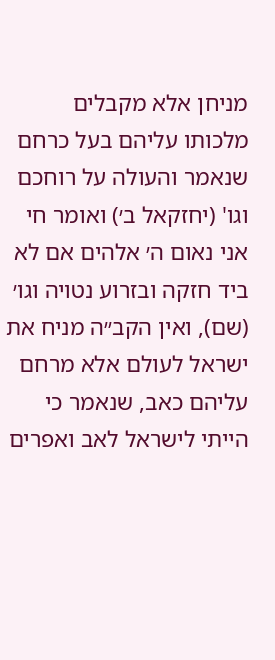מניחן אלא מקבלים מלכותו עליהם בעל כרחם שנאמר והעולה על רוחכם וגו' (יחזקאל ב׳) ואומר חי אני נאום ה׳ אלהים אם לא ביד חזקה ובזרוע נטויה וגו׳ (שם), ואין הקב״ה מניח את ישראל לעולם אלא מרחם עליהם כאב, שנאמר כי הייתי לישראל לאב ואפרים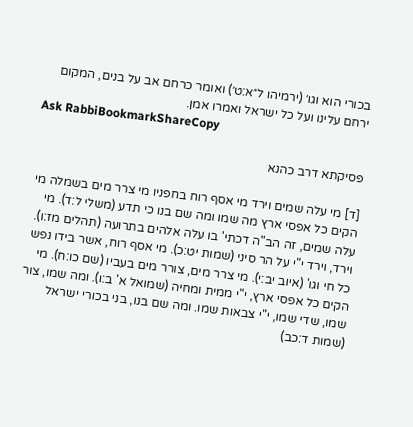בכורי הוא וגו׳ (ירמיהו ל״א:ט׳) ואומר כרחם אב על בנים, המקום ירחם עלינו ועל כל ישראל ואמרו אמן.
Ask RabbiBookmarkShareCopy

פסיקתא דרב כהנא

[ד] מי עלה שמים וירד מי אסף רוח בחפניו מי צרר מים בשמלה מי הקים כל אפסי ארץ מה שמו ומה שם בנו כי תדע (משלי ל:ד). מי עלה שמים, זה הב"ה דכתי' בו עלה אלהים בתרועה (תהלים מז:ו). וירד, וירד י"י על הר סיני (שמות יט:כ). מי אסף רוח, אשר בידו נפש כל חי וגו' (איוב יב:י). מי צרר מים, צורר מים בעביו (שם כו:ח). מי הקים כל אפסי ארץ, י"י ממית ומחיה (שמואל א' ב:ו). ומה שמו, צור שמו, שדי שמו, י"י צבאות שמו. ומה שם בנו, בני בכורי ישראל (שמות ד:כב)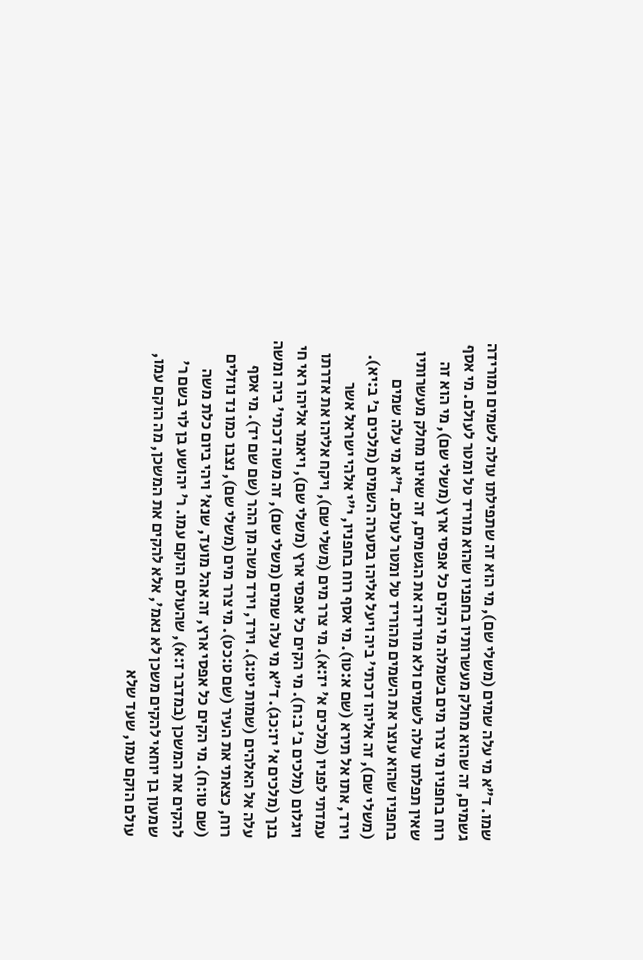שמו. ד"א מי עלה שמים (משלי שם), מי הוא זה שתפילתו עולה לשמים ומורידה גשמים, זה שהוא מחלק מעשרותיו בחפניו שהוא מוריד טל ומטר לעולם. מי אסף רוח בחפניו מי צרר מים בשמלה מי הקים כל אפסי ארץ (משלי שם), מי הוא זה שאין תפלתו עולה לשמים ולא מורידה את הגשמים, זה שאינו מחלק מעשרותיו בחפניו שהוא עוצר את השמים מהוריד טל ומטר לעולם. ד"א מי עלה שמים (משלי שם), זה אליהו דכתי' ביה ויעל אליהו בסערה השמים (מלכים ב' ב:יא). וירד, אתו אל תירא (שם א:טו). מי אסף רוח בחפניו, י"י אלהי ישראל אשר עמדתי לפניו (מלכים א' יז:א). מי צרר מים (משלי שם), ויקח אליהו את אדרתו ויגלום (מלכים ב' ב:ח). מי הקים כל אפסי ארץ (משלי שם), ויאמר אליהו ראי חי בנך (מלכים א' יז:כג). ד"א מי עלה שמים (משלי שם), זה משה דכתי' ביה ומשה עלה אל האלהים (שמות יט:ג). וירד, וירד משה מן ההר (שם שם יד). מי אסף רוח, כצאתי את העיר (שם ט:כט). מי צרר מים (משלי שם), נצבו כמו נד נוזלים (שם טו:ח). מי הקים כל אפסי ארץ, זה אהל מועד, שנא' ויהי ביום כלת משה להקים את המשכן (במדבר ז:א), שהעולם הוקם עמו. ר' יהושע בן לוי בשם ר' שמעון בן יוחאי להקים משכן לא נאמ', אלא להקים את המשכן, מה הוקם עמו, עולם הוקם עמו, שעד שלא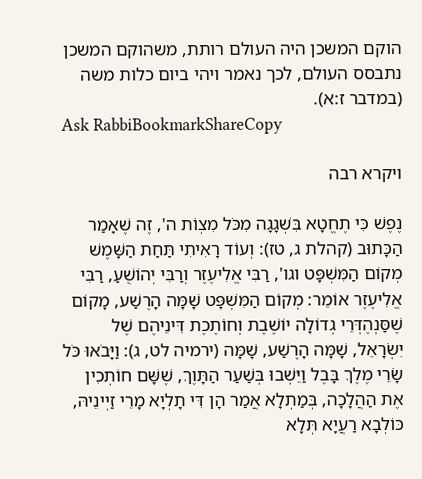הוקם המשכן היה העולם רותת, משהוקם המשכן נתבסס העולם, לכך נאמר ויהי ביום כלות משה (במדבר ז:א).
Ask RabbiBookmarkShareCopy

ויקרא רבה

נֶפֶשׁ כִּי תֶחֱטָא בִּשְׁגָגָה מִכֹּל מִצְוֹת ה', זֶה שֶׁאָמַר הַכָּתוּב (קהלת ג, טז): וְעוֹד רָאִיתִי תַּחַת הַשָּׁמֶשׁ מְקוֹם הַמִּשְׁפָּט וגו', רַבִּי אֱלִיעֶזֶר וְרַבִּי יְהוֹשֻׁעַ, רַבִּי אֱלִיעֶזֶר אוֹמֵר: מְקוֹם הַמִּשְׁפָּט שָׁמָּה הָרֶשַׁע, מָקוֹם שֶׁסַּנְהֶדְּרֵי גְדוֹלָה יוֹשֶׁבֶת וְחוֹתֶכֶת דִּינֵיהֶם שֶׁל יִשְׂרָאֵל, שָׁמָּה הָרֶשַׁע, שָׁמָּה (ירמיה לט, ג): וַיָּבֹאוּ כֹּל שָׂרֵי מֶלֶךְ בָּבֶל וַיֵּשְׁבוּ בְּשַׁעַר הַתָּוֶךְ, שֶׁשָּׁם חוֹתְכִין אֶת הַהֲלָכָה, בְּמַתְלָא אֲמַר הָן דִּי תָלְיָא מָרֵי זַיְינֵיהּ, כּוֹלְבָא רַעֲיָא תְּלָא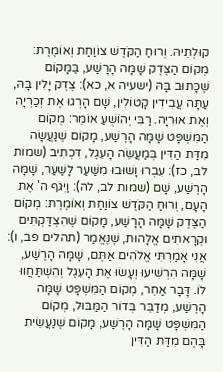קוּלְתֵיהּ. וְרוּחַ הַקֹּדֶשׁ צוֹוַחַת וְאוֹמֶרֶת: מְקוֹם הַצֶּדֶק שָׁמָּה הָרָשַׁע, בַּמָּקוֹם שֶׁכָּתוּב בָּהּ (ישעיה א, כא): צֶדֶק יָלִין בָּהּ, עַתָּה עֲבִידִין קָטוֹלִין, שָׁם הָרְגוּ אֶת זְכַרְיָה וְאֶת אוּרִיָה. רַבִּי יְהוֹשֻׁעַ אוֹמֵר: מְקוֹם הַמִּשְׁפָּט שָׁמָּה הָרֶשַׁע, מָקוֹם שֶׁנַּעֲשָׂה מִדַּת הַדִּין בְּמַעֲשֵׂה הָעֵגֶל, דִּכְתִיב (שמות לב, כז): עִבְרוּ וָשׁוּבוּ מִשַּׁעַר לָשַׁעַר, שָׁמָּה הָרֶשַׁע, שָׁם (שמות לב, לה): וַיִּגֹּף ה' אֶת הָעָם, וְרוּחַ הַקֹּדֶשׁ צוֹוַחַת וְאוֹמֶרֶת: מְקוֹם הַצֶּדֶק שָׁמָּה הָרָשַׁע, מָקוֹם שֶׁהִצְדַּקְתִּים וּקְרָאתִים אֱלָהוּת, שֶׁנֶּאֱמַר (תהלים פב, ו): אֲנִי אָמַרְתִּי אֱלֹהִים אַתֶּם, שָׁמָּה הָרֶשַׁע, שָׁמָּה הִרְשִׁיעוּ וְעָשׂוּ אֶת הָעֵגֶל וְהִשְׁתַּחֲווּ לוֹ. דָּבָר אַחֵר, מְקוֹם הַמִּשְׁפָּט שָׁמָּה הָרֶשַׁע, מְדַבֵּר בְּדוֹר הַמַּבּוּל, מְקוֹם הַמִּשְׁפָּט שָׁמָּה הָרֶשַׁע, מָקוֹם שֶׁנַּעֲשֵׂית בָּהֶם מִדַּת הַדִּין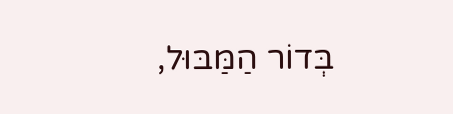בְּדוֹר הַמַּבּוּל,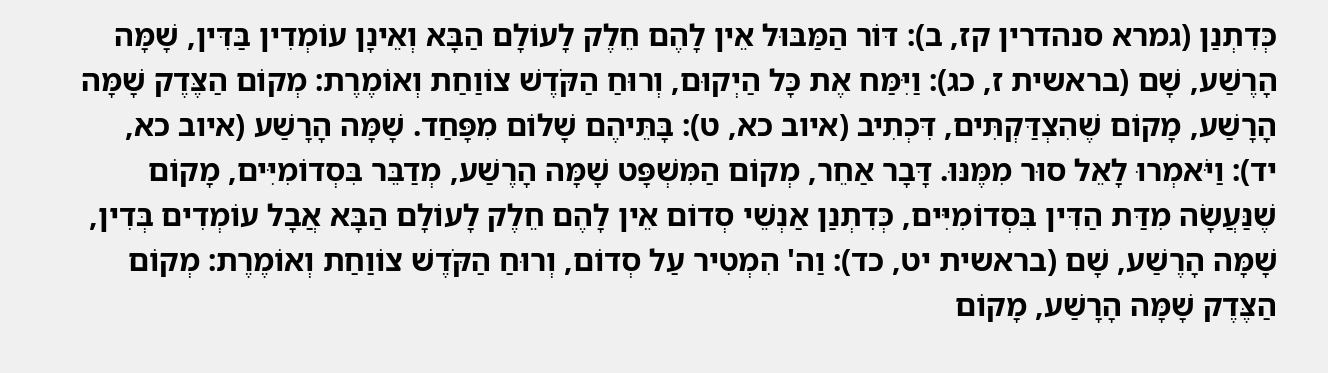כְּדִתְנַן (גמרא סנהדרין קז, ב): דּוֹר הַמַּבּוּל אֵין לָהֶם חֵלֶק לָעוֹלָם הַבָּא וְאֵינָן עוֹמְדִין בַּדִּין, שָׁמָּה הָרֶשַׁע, שָׁם (בראשית ז, כג): וַיִּמַּח אֶת כָּל הַיְקוּם, וְרוּחַ הַקֹּדֶשׁ צוֹוַחַת וְאוֹמֶרֶת: מְקוֹם הַצֶּדֶק שָׁמָּה הָרָשַׁע, מָקוֹם שֶׁהִצְדַּקְתִּים, דִּכְתִיב (איוב כא, ט): בָּתֵּיהֶם שָׁלוֹם מִפָּחַד. שָׁמָּה הָרָשַׁע (איוב כא, יד): וַיֹּאמְרוּ לָאֵל סוּר מִמֶּנּוּ. דָּבָר אַחֵר, מְקוֹם הַמִּשְׁפָּט שָׁמָּה הָרֶשַׁע, מְדַבֵּר בִּסְדוֹמִיִּים, מָקוֹם שֶׁנַּעֲשָׂה מִדַּת הַדִּין בִּסְדוֹמִיִּים, כְּדִתְנַן אַנְשֵׁי סְדוֹם אֵין לָהֶם חֵלֶק לָעוֹלָם הַבָּא אֲבָל עוֹמְדִים בְּדִין, שָׁמָּה הָרֶשַׁע, שָׁם (בראשית יט, כד): וַה' הִמְטִיר עַל סְדוֹם, וְרוּחַ הַקֹּדֶשׁ צוֹוַחַת וְאוֹמֶרֶת: מְקוֹם הַצֶּדֶק שָׁמָּה הָרָשַׁע, מָקוֹם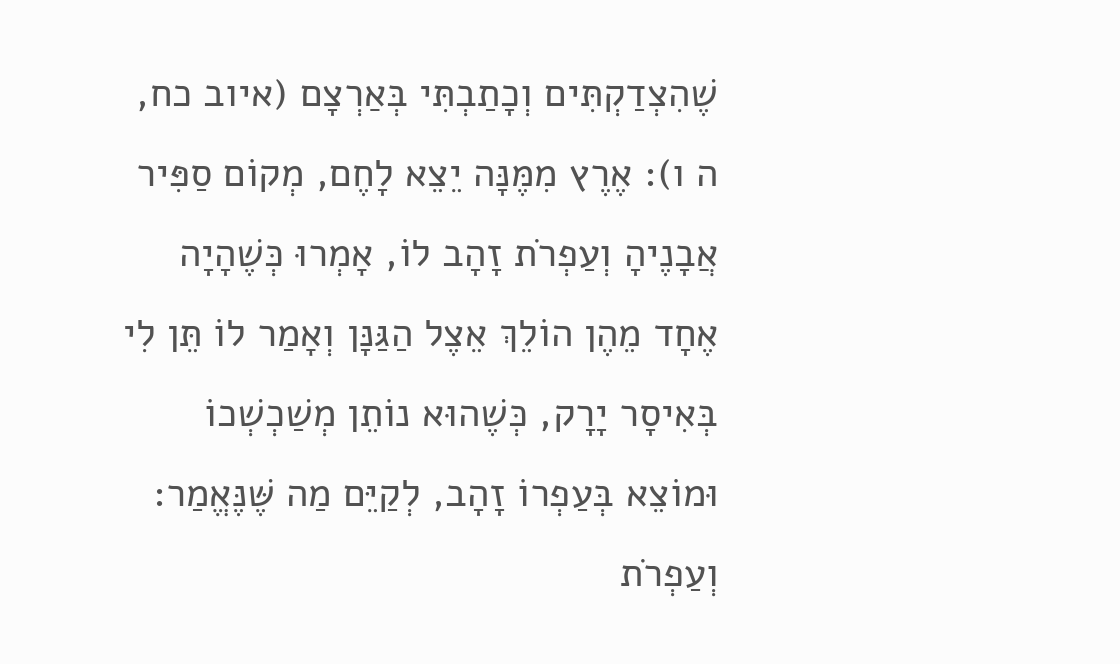שֶׁהִצְדַקְתִּים וְכָתַבְתִּי בְּאַרְצָם (איוב כח, ה ו): אֶרֶץ מִמֶּנָּה יֵצֵא לָחֶם, מְקוֹם סַפִּיר אֲבָנֶיהָ וְעַפְרֹת זָהָב לוֹ, אָמְרוּ כְּשֶׁהָיָה אֶחָד מֵהֶן הוֹלֵךְ אֵצֶל הַגַּנָּן וְאָמַר לוֹ תֵּן לִי בְּאִיסָר יָרָק, כְּשֶׁהוּא נוֹתֵן מְשַׁכְשְׁכוֹ וּמוֹצֵא בְּעַפְרוֹ זָהָב, לְקַיֵּם מַה שֶּׁנֶּאֱמַר: וְעַפְרֹת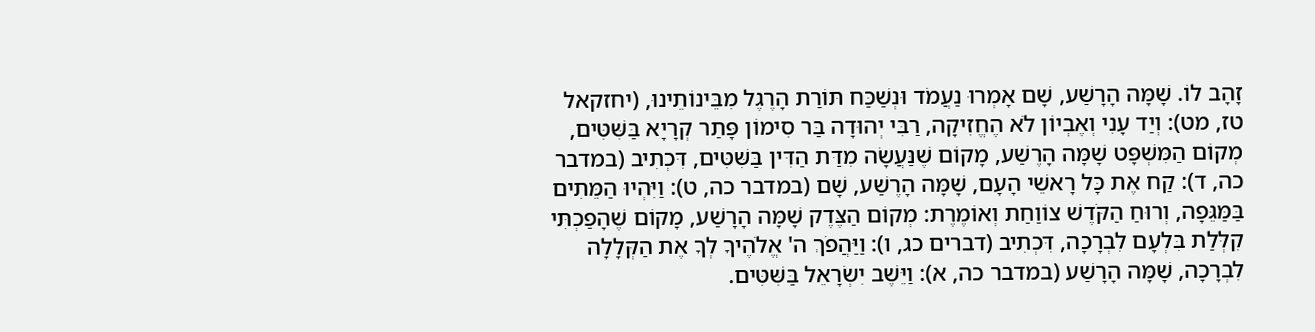זָהָב לוֹ. שָׁמָּה הָרָשַׁע, שָׁם אָמְרוּ נַעֲמֹד וּנְשַׁכַּח תּוֹרַת הָרֶגֶל מִבֵּינוֹתֵינוּ, (יחזקאל טז, מט): וְיַד עָנִי וְאֶבְיוֹן לֹא הֶחֱזִיקָה, רַבִּי יְהוּדָה בַּר סִימוֹן פָּתַר קְרָיָא בַּשִּׁטִּים, מְקוֹם הַמִּשְׁפָּט שָׁמָּה הָרֶשַׁע, מָקוֹם שֶׁנַּעֲשָׂה מִדַּת הַדִּין בַּשִּׁטִּים, דִּכְתִיב (במדבר כה, ד): קַח אֶת כָּל רָאשֵׁי הָעָם, שָׁמָּה הָרֶשַׁע, שָׁם (במדבר כה, ט): וַיִּהְיוּ הַמֵּתִים בַּמַּגֵּפָה, וְרוּחַ הַקֹּדֶשׁ צוֹוַחַת וְאוֹמֶרֶת: מְקוֹם הַצֶּדֶק שָׁמָּה הָרָשַׁע, מָקוֹם שֶׁהָפַכְתִּי קִלְּלַת בִּלְעָם לִבְרָכָה, דִּכְתִיב (דברים כג, ו): וַיַּהֲפֹךְ ה' אֱלֹהֶיךָ לְךָ אֶת הַקְּלָלָה לִבְרָכָה, שָׁמָּה הָרָשַׁע (במדבר כה, א): וַיֵּשֶׁב יִשְׂרָאֵל בַּשִּׁטִּים.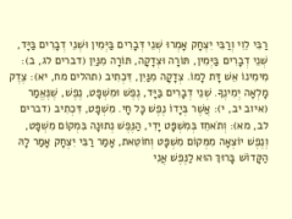רַבִּי לֵוִי וְרַבִּי יִצְחָק אָמְרוּ שְׁנֵי דְּבָרִים בַּיְּמִין וּשְׁנֵי דְבָרִים בַּיָּד, שְׁנֵי דְבָרִים בַּיְּמִין, תּוֹרָה וּצְדָקָה, תּוֹרָה מִנַּיִן (דברים לג, ב): מִימִינוֹ אֵשׁ דָּת לָמוֹ. צְדָקָה מִנַּיִן, דִּכְתִיב (תהלים מח, יא): צֶדֶק מָלְאָה יְמִינֶךָ. שְׁנֵי דְבָרִים בַּיָּד, נֶפֶשׁ וּמִשְׁפָּט, נֶפֶשׁ, שֶׁנֶּאֱמַר (איוב יב, י): אֲשֶׁר בְּיָדוֹ נֶפֶשׁ כָּל חָי. מִשְׁפָּט, דִּכְתִיב (דברים לב, מא): וְתֹאחֵז בְּמִשְׁפָּט יָדִי, הַנֶּפֶשׁ נְתוּנָה בִּמְקוֹם מִשְׁפָּט, וְנֶפֶשׁ יוֹצְאָה מִמְּקוֹם מִשְׁפָּט וְחוֹטֵאת, אָמַר רַבִּי יִצְחָק אָמַר לָהּ הַקָּדוֹשׁ בָּרוּךְ הוּא לַנֶּפֶשׁ אֲנִי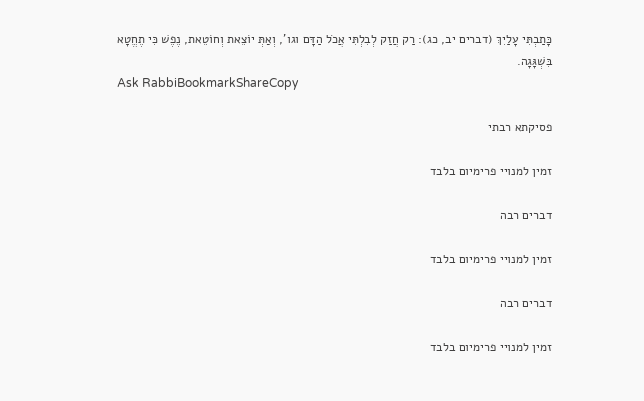כָּתַבְתִּי עָלַיִךְ (דברים יב, כג): רַק חֲזַק לְבִלְתִּי אֲכֹל הַדָּם וגו', וְאַתְּ יוֹצֵאת וְחוֹטֵאת, נֶפֶשׁ כִּי תֶחֱטָא בִּשְׁגָּגָה.
Ask RabbiBookmarkShareCopy

פסיקתא רבתי

זמין למנויי פרימיום בלבד

דברים רבה

זמין למנויי פרימיום בלבד

דברים רבה

זמין למנויי פרימיום בלבד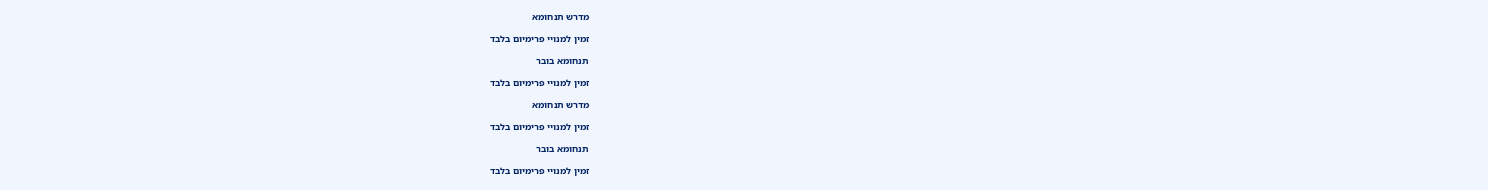מדרש תנחומא

זמין למנויי פרימיום בלבד

תנחומא בובר

זמין למנויי פרימיום בלבד

מדרש תנחומא

זמין למנויי פרימיום בלבד

תנחומא בובר

זמין למנויי פרימיום בלבד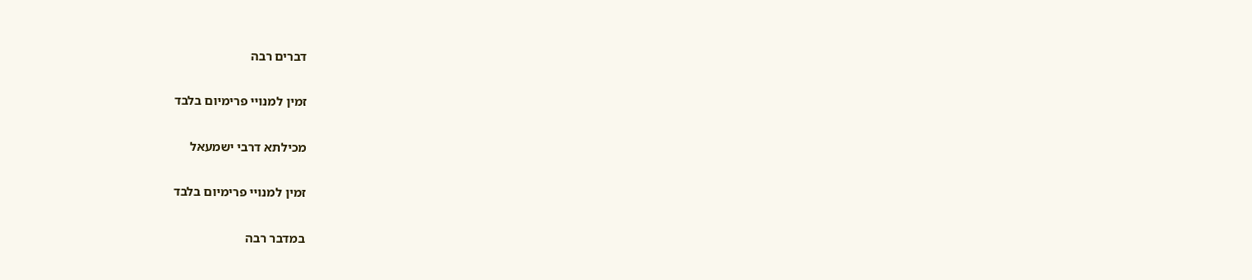דברים רבה

זמין למנויי פרימיום בלבד

מכילתא דרבי ישמעאל

זמין למנויי פרימיום בלבד

במדבר רבה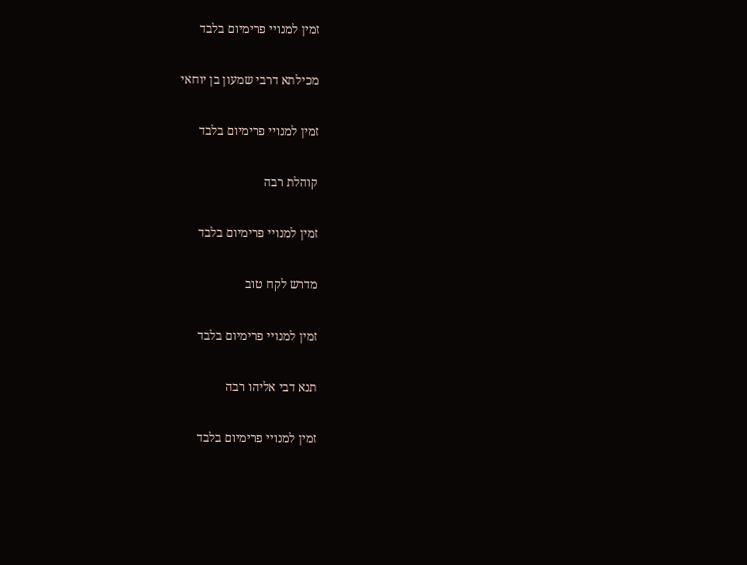זמין למנויי פרימיום בלבד

מכילתא דרבי שמעון בן יוחאי

זמין למנויי פרימיום בלבד

קוהלת רבה

זמין למנויי פרימיום בלבד

מדרש לקח טוב

זמין למנויי פרימיום בלבד

תנא דבי אליהו רבה

זמין למנויי פרימיום בלבד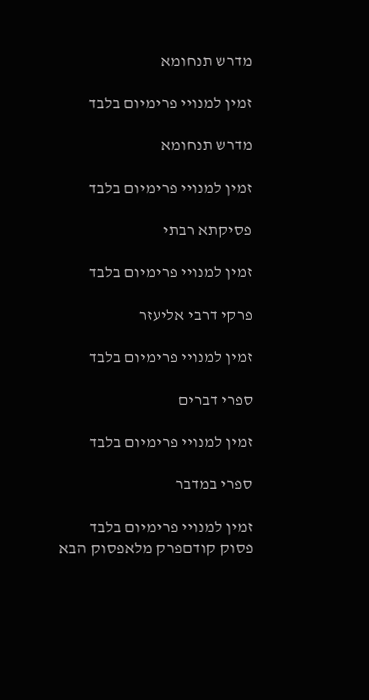מדרש תנחומא

זמין למנויי פרימיום בלבד

מדרש תנחומא

זמין למנויי פרימיום בלבד

פסיקתא רבתי

זמין למנויי פרימיום בלבד

פרקי דרבי אליעזר

זמין למנויי פרימיום בלבד

ספרי דברים

זמין למנויי פרימיום בלבד

ספרי במדבר

זמין למנויי פרימיום בלבד
פסוק קודםפרק מלאפסוק הבא